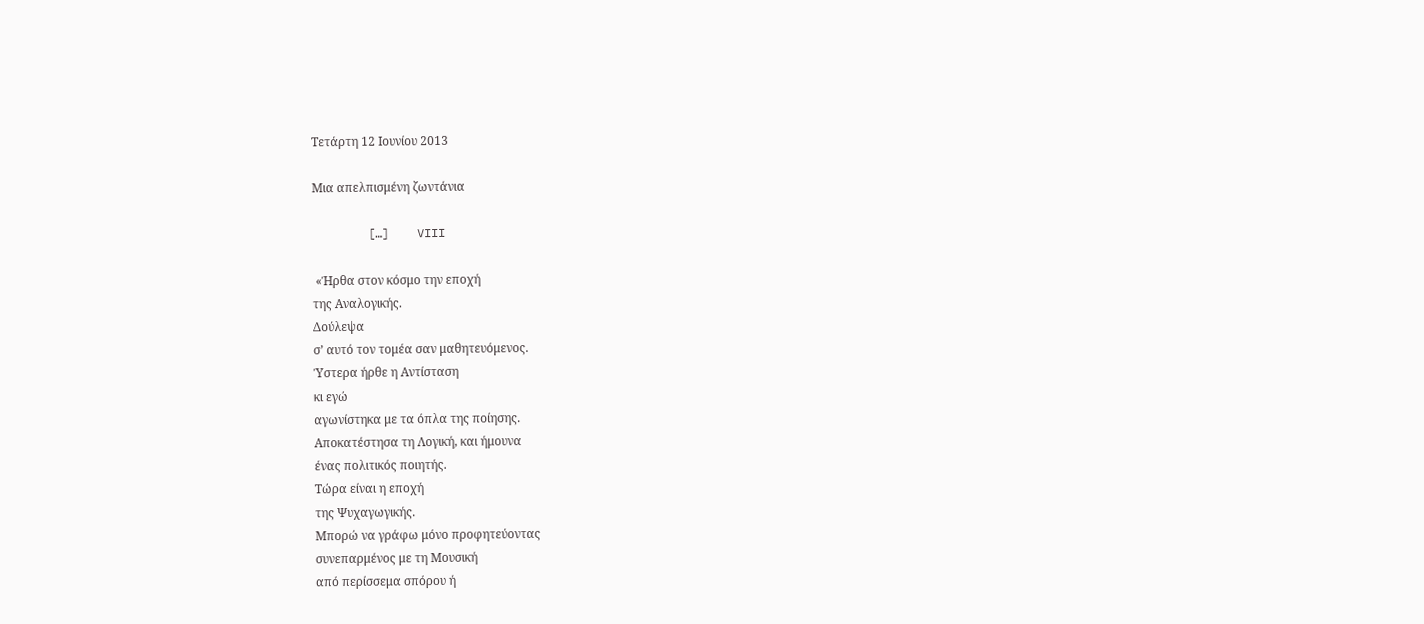Τετάρτη 12 Ιουνίου 2013

Μια απελπισμένη ζωντάνια

        […]    VIII

 «Ήρθα στον κόσμο την εποχή
της Αναλογικής.
Δούλεψα
σ’ αυτό τον τομέα σαν μαθητευόμενος.
Ύστερα ήρθε η Αντίσταση
κι εγώ
αγωνίστηκα με τα όπλα της ποίησης.
Αποκατέστησα τη Λογική, και ήμουνα
ένας πολιτικός ποιητής.
Τώρα είναι η εποχή
της Ψυχαγωγικής.
Μπορώ να γράφω μόνο προφητεύοντας
συνεπαρμένος με τη Μουσική
από περίσσεμα σπόρου ή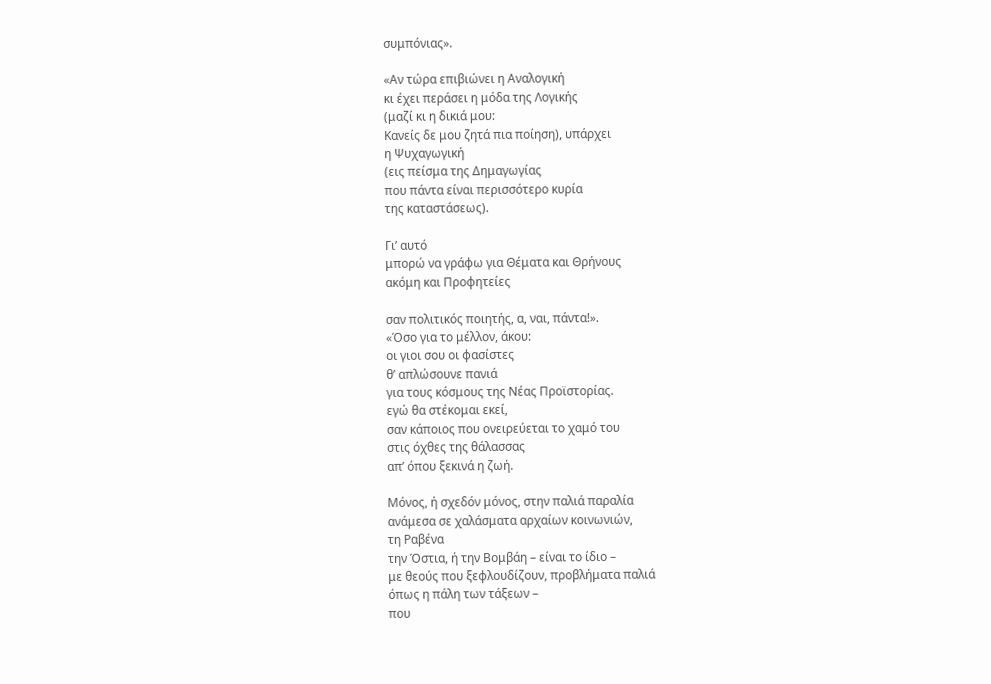συμπόνιας».

«Αν τώρα επιβιώνει η Αναλογική
κι έχει περάσει η μόδα της Λογικής
(μαζί κι η δικιά μου:
Κανείς δε μου ζητά πια ποίηση), υπάρχει
η Ψυχαγωγική
(εις πείσμα της Δημαγωγίας
που πάντα είναι περισσότερο κυρία
της καταστάσεως).

Γι’ αυτό
μπορώ να γράφω για Θέματα και Θρήνους
ακόμη και Προφητείες

σαν πολιτικός ποιητής, α, ναι, πάντα!».
«Όσο για το μέλλον, άκου:
οι γιοι σου οι φασίστες
θ’ απλώσουνε πανιά
για τους κόσμους της Νέας Προϊστορίας.
εγώ θα στέκομαι εκεί,
σαν κάποιος που ονειρεύεται το χαμό του
στις όχθες της θάλασσας
απ’ όπου ξεκινά η ζωή.

Μόνος, ή σχεδόν μόνος, στην παλιά παραλία
ανάμεσα σε χαλάσματα αρχαίων κοινωνιών,
τη Ραβένα
την Όστια, ή την Βομβάη – είναι το ίδιο –
με θεούς που ξεφλουδίζουν, προβλήματα παλιά
όπως η πάλη των τάξεων –
που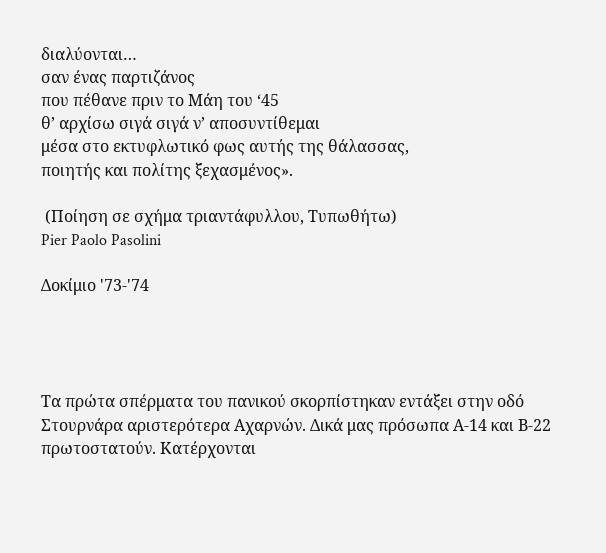διαλύονται…
σαν ένας παρτιζάνος
που πέθανε πριν το Μάη του ‘45
θ’ αρχίσω σιγά σιγά ν’ αποσυντίθεμαι
μέσα στο εκτυφλωτικό φως αυτής της θάλασσας,
ποιητής και πολίτης ξεχασμένος».

 (Ποίηση σε σχήμα τριαντάφυλλου, Τυπωθήτω)
Pier Paolo Pasolini

Δοκίμιο '73-'74




Τα πρώτα σπέρματα του πανικού σκορπίστηκαν εντάξει στην οδό Στουρνάρα αριστερότερα Αχαρνών. Δικά μας πρόσωπα Α-14 και Β-22 πρωτοστατούν. Κατέρχονται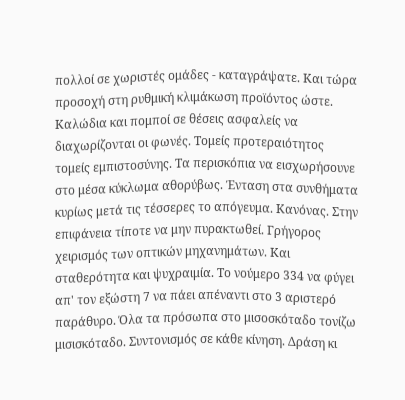πολλοί σε χωριστές ομάδες - καταγράψατε. Και τώρα προσοχή στη ρυθμική κλιμάκωση προϊόντος ώστε. Καλώδια και πομποί σε θέσεις ασφαλείς να διαχωρίζονται οι φωνές. Τομείς προτεραιότητος τομείς εμπιστοσύνης. Τα περισκόπια να εισχωρήσουνε στο μέσα κύκλωμα αθορύβως. Ένταση στα συνθήματα κυρίως μετά τις τέσσερες το απόγευμα. Κανόνας. Στην επιφάνεια τίποτε να μην πυρακτωθεί. Γρήγορος χειρισμός των οπτικών μηχανημάτων. Και σταθερότητα και ψυχραιμία. Το νούμερο 334 να φύγει απ' τον εξώστη 7 να πάει απέναντι στο 3 αριστερό παράθυρο. Όλα τα πρόσωπα στο μισοσκόταδο τονίζω μισισκόταδο. Συντονισμός σε κάθε κίνηση. Δράση κι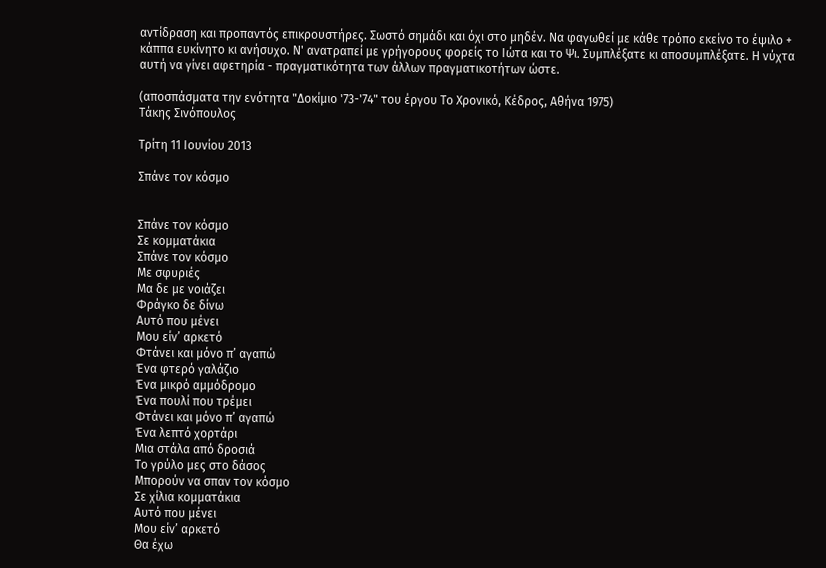αντίδραση και προπαντός επικρουστήρες. Σωστό σημάδι και όχι στο μηδέν. Να φαγωθεί με κάθε τρόπο εκείνο το έψιλο + κάππα ευκίνητο κι ανήσυχο. Ν' ανατραπεί με γρήγορους φορείς το Ιώτα και το Ψι. Συμπλέξατε κι αποσυμπλέξατε. Η νύχτα αυτή να γίνει αφετηρία - πραγματικότητα των άλλων πραγματικοτήτων ώστε.

(αποσπάσματα την ενότητα "Δοκίμιο '73-'74" του έργου Το Χρονικό, Κέδρος, Αθήνα 1975)
Τάκης Σινόπουλος

Τρίτη 11 Ιουνίου 2013

Σπάνε τον κόσμο


Σπάνε τον κόσμο
Σε κομματάκια
Σπάνε τον κόσμο
Με σφυριές
Μα δε με νοιάζει
Φράγκο δε δίνω
Αυτό που μένει
Μου είν’ αρκετό
Φτάνει και μόνο π’ αγαπώ
Ένα φτερό γαλάζιο
Ένα μικρό αμμόδρομο
Ένα πουλί που τρέμει
Φτάνει και μόνο π’ αγαπώ
Ένα λεπτό χορτάρι
Μια στάλα από δροσιά
Το γρύλο μες στο δάσος
Μπορούν να σπαν τον κόσμο
Σε χίλια κομματάκια
Αυτό που μένει
Μου είν’ αρκετό
Θα έχω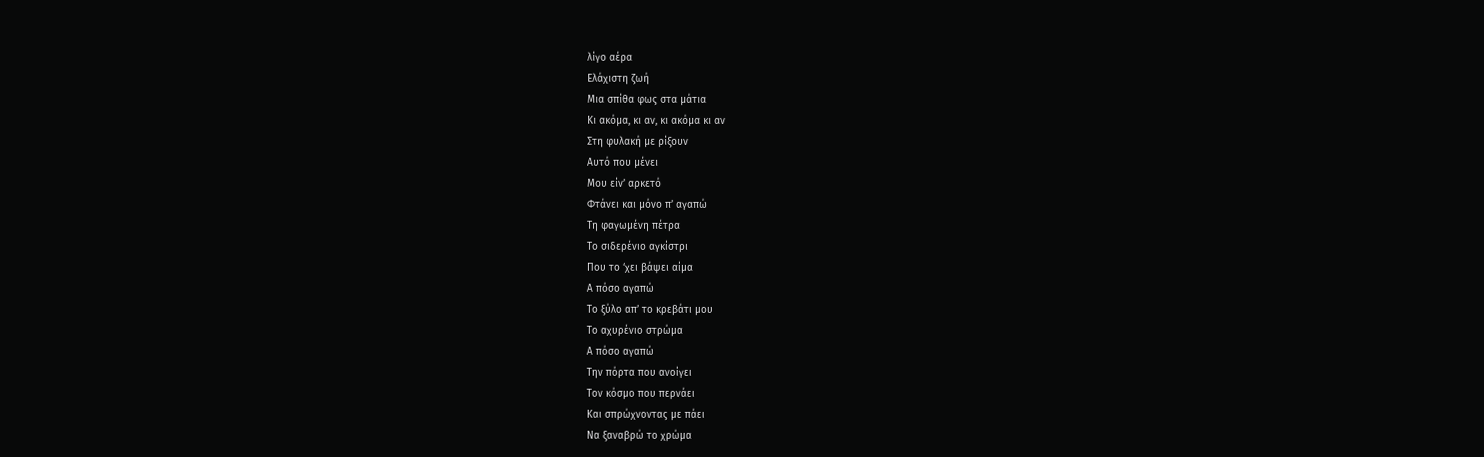λίγο αέρα
Ελάχιστη ζωή
Μια σπίθα φως στα μάτια
Κι ακόμα, κι αν, κι ακόμα κι αν
Στη φυλακή με ρίξουν
Αυτό που μένει
Μου είν’ αρκετό
Φτάνει και μόνο π’ αγαπώ
Τη φαγωμένη πέτρα
Το σιδερένιο αγκίστρι
Που το ‘χει βάψει αίμα
Α πόσο αγαπώ
Το ξύλο απ’ το κρεβάτι μου
Το αχυρένιο στρώμα
Α πόσο αγαπώ
Την πόρτα που ανοίγει
Τον κόσμο που περνάει
Και σπρώχνοντας με πάει
Να ξαναβρώ το χρώμα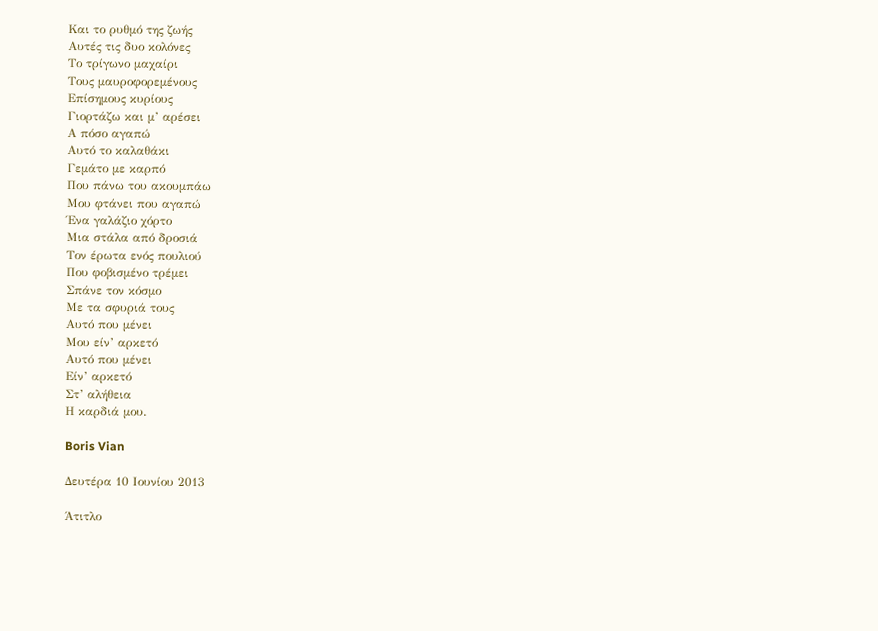Και το ρυθμό της ζωής
Αυτές τις δυο κολόνες
Το τρίγωνο μαχαίρι
Τους μαυροφορεμένους
Επίσημους κυρίους
Γιορτάζω και μ’ αρέσει
Α πόσο αγαπώ
Αυτό το καλαθάκι
Γεμάτο με καρπό
Που πάνω του ακουμπάω
Μου φτάνει που αγαπώ
Ένα γαλάζιο χόρτο
Μια στάλα από δροσιά
Τον έρωτα ενός πουλιού
Που φοβισμένο τρέμει
Σπάνε τον κόσμο
Με τα σφυριά τους
Αυτό που μένει
Μου είν’ αρκετό
Αυτό που μένει
Είν’ αρκετό
Στ’ αλήθεια
Η καρδιά μου.

Boris Vian

Δευτέρα 10 Ιουνίου 2013

Άτιτλο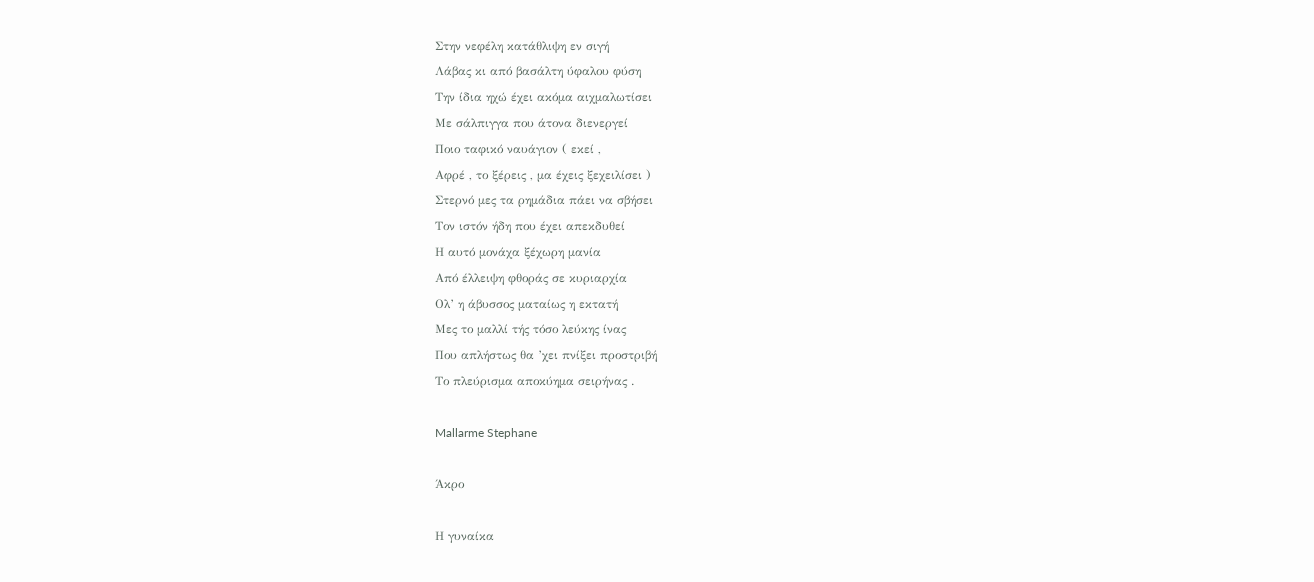Στην νεφέλη κατάθλιψη εν σιγή
Λάβας κι από βασάλτη ύφαλου φύση
Την ίδια ηχώ έχει ακόμα αιχμαλωτίσει
Με σάλπιγγα που άτονα διενεργεί
Ποιο ταφικό ναυάγιον ( εκεί ,
Αφρέ , το ξέρεις , μα έχεις ξεχειλίσει )
Στερνό μες τα ρημάδια πάει να σβήσει
Τον ιστόν ήδη που έχει απεκδυθεί
Η αυτό μονάχα ξέχωρη μανία
Από έλλειψη φθοράς σε κυριαρχία
Ολ’ η άβυσσος ματαίως η εκτατή
Μες το μαλλί τής τόσο λεύκης ίνας
Που απλήστως θα ’χει πνίξει προστριβή
Το πλεύρισμα αποκύημα σειρήνας .

Mallarme Stephane

Άκρο

Η γυναίκα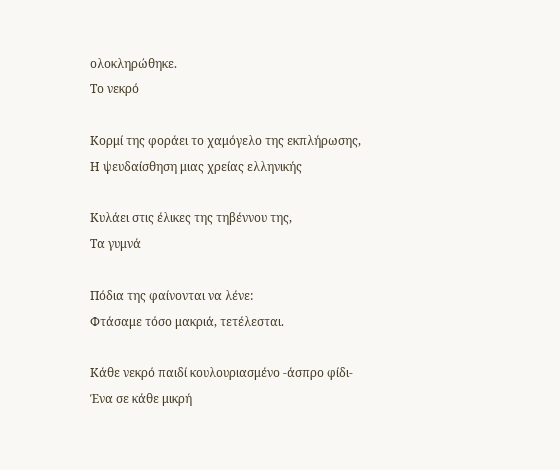ολοκληρώθηκε.
Το νεκρό

Κορμί της φοράει το χαμόγελο της εκπλήρωσης,
Η ψευδαίσθηση μιας χρείας ελληνικής

Κυλάει στις έλικες της τηβέννου της,
Τα γυμνά

Πόδια της φαίνονται να λένε:
Φτάσαμε τόσο μακριά, τετέλεσται.

Κάθε νεκρό παιδί κουλουριασμένο -άσπρο φίδι-
Ένα σε κάθε μικρή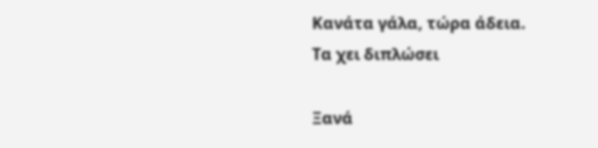Κανάτα γάλα, τώρα άδεια.
Τα χει διπλώσει

Ξανά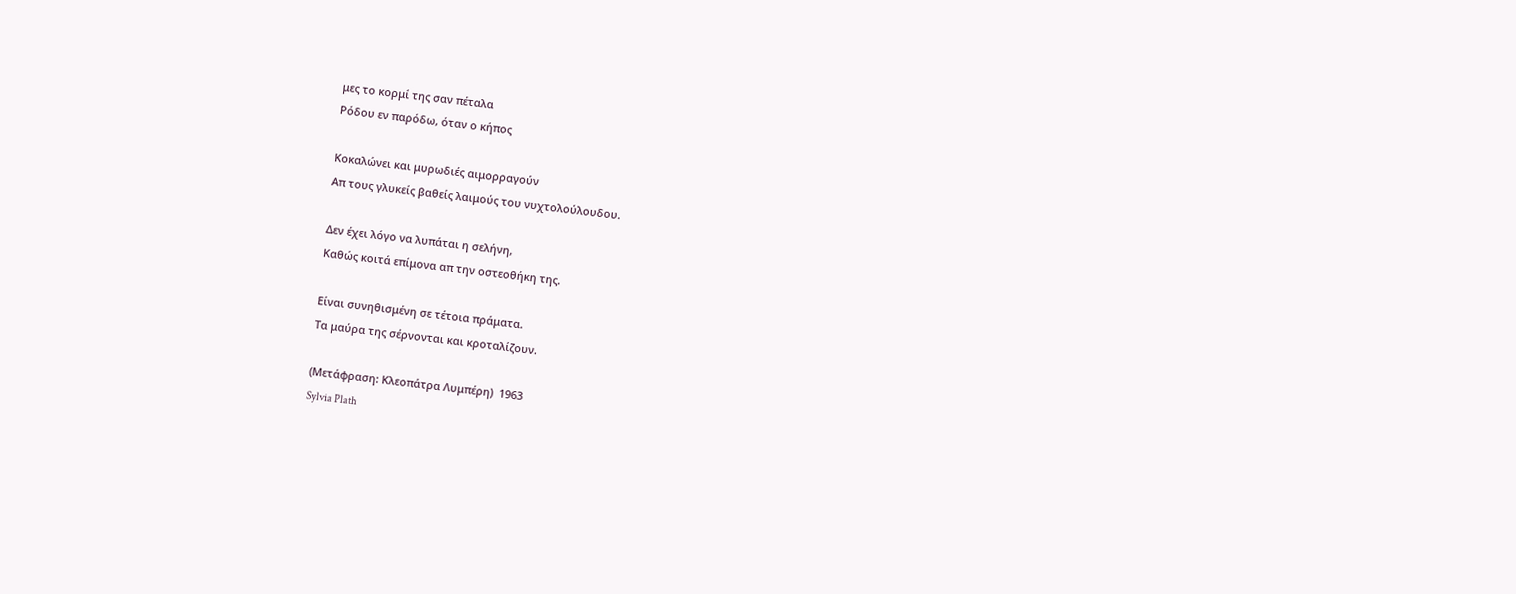μες το κορμί της σαν πέταλα
Ρόδου εν παρόδω, όταν ο κήπος

Κοκαλώνει και μυρωδιές αιμορραγούν
Απ τους γλυκείς βαθείς λαιμούς του νυχτολούλουδου.

Δεν έχει λόγο να λυπάται η σελήνη,
Καθώς κοιτά επίμονα απ την οστεοθήκη της.

Είναι συνηθισμένη σε τέτοια πράματα.
Τα μαύρα της σέρνονται και κροταλίζουν.

(Μετάφραση: Κλεοπάτρα Λυμπέρη)  1963
Sylvia Plath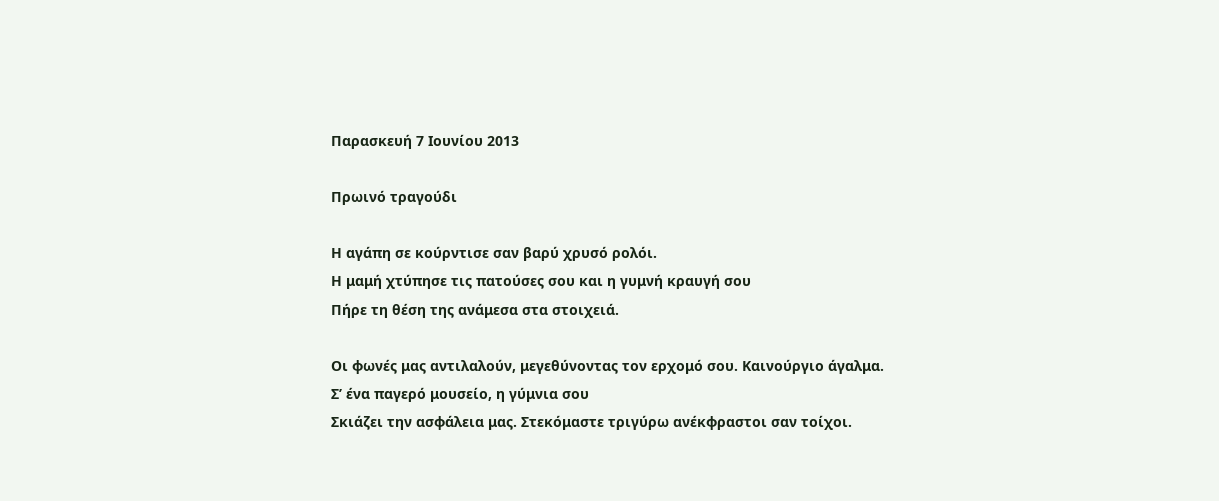Παρασκευή 7 Ιουνίου 2013

Πρωινό τραγούδι

Η αγάπη σε κούρντισε σαν βαρύ χρυσό ρολόι.
Η μαμή χτύπησε τις πατούσες σου και η γυμνή κραυγή σου
Πήρε τη θέση της ανάμεσα στα στοιχειά.

Οι φωνές μας αντιλαλούν, μεγεθύνοντας τον ερχομό σου. Καινούργιο άγαλμα.
Σ’ ένα παγερό μουσείο, η γύμνια σου
Σκιάζει την ασφάλεια μας. Στεκόμαστε τριγύρω ανέκφραστοι σαν τοίχοι.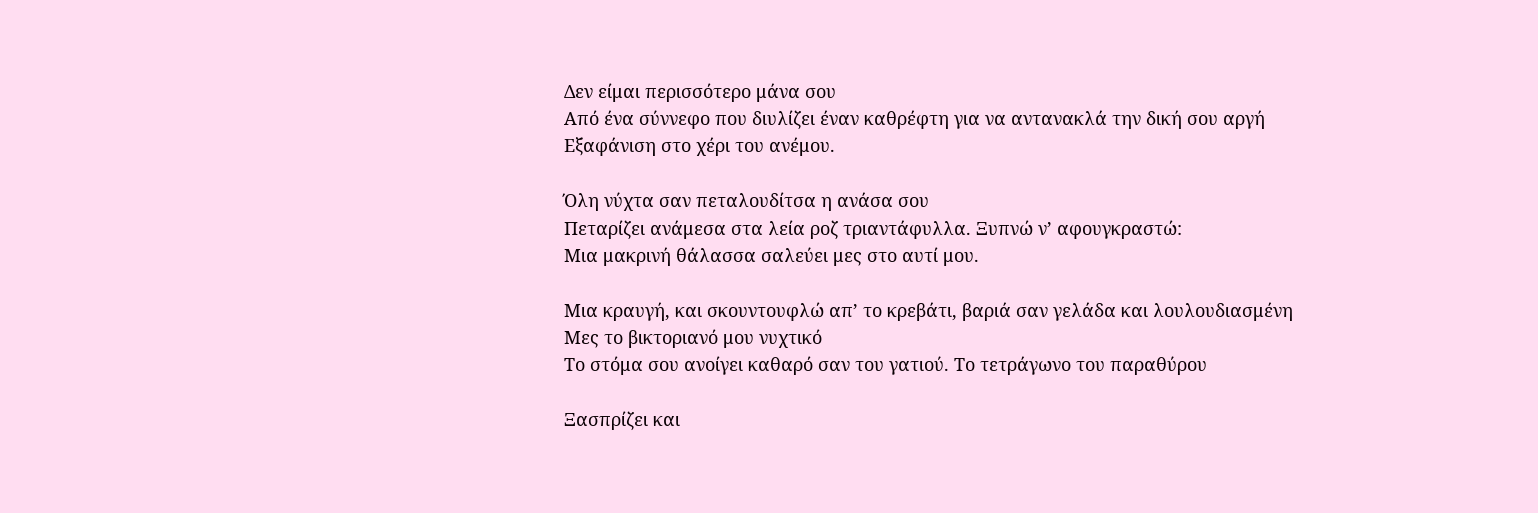Δεν είμαι περισσότερο μάνα σου
Από ένα σύννεφο που διυλίζει έναν καθρέφτη για να αντανακλά την δική σου αργή
Εξαφάνιση στο χέρι του ανέμου.

Όλη νύχτα σαν πεταλουδίτσα η ανάσα σου
Πεταρίζει ανάμεσα στα λεία ροζ τριαντάφυλλα. Ξυπνώ ν’ αφουγκραστώ:
Μια μακρινή θάλασσα σαλεύει μες στο αυτί μου.

Μια κραυγή, και σκουντουφλώ απ’ το κρεβάτι, βαριά σαν γελάδα και λουλουδιασμένη
Μες το βικτοριανό μου νυχτικό
Το στόμα σου ανοίγει καθαρό σαν του γατιού. Το τετράγωνο του παραθύρου

Ξασπρίζει και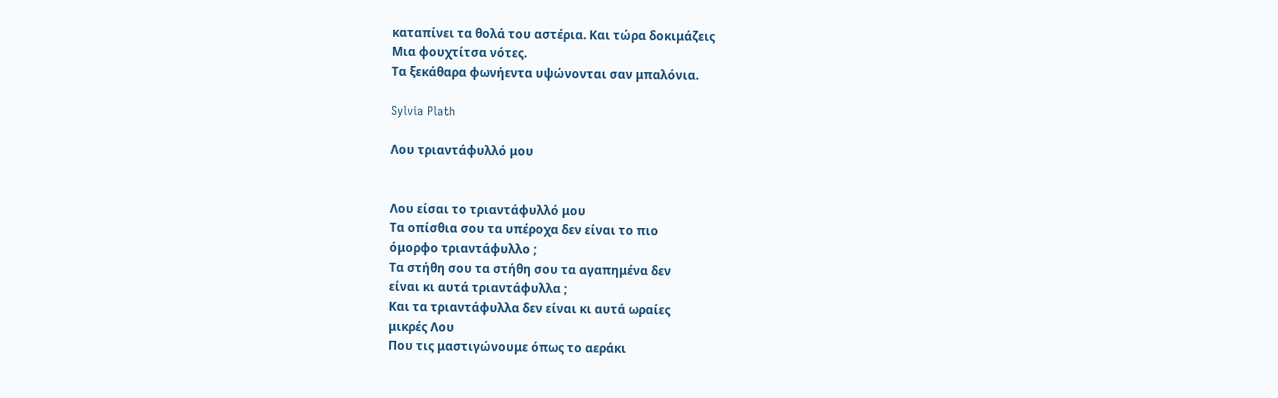καταπίνει τα θολά του αστέρια. Και τώρα δοκιμάζεις
Μια φουχτίτσα νότες.
Τα ξεκάθαρα φωνήεντα υψώνονται σαν μπαλόνια.

Sylvia Plath

Λου τριαντάφυλλό μου


Λου είσαι το τριαντάφυλλό μου
Τα οπίσθια σου τα υπέροχα δεν είναι το πιο
όμορφο τριαντάφυλλο ;
Τα στήθη σου τα στήθη σου τα αγαπημένα δεν
είναι κι αυτά τριαντάφυλλα ;
Και τα τριαντάφυλλα δεν είναι κι αυτά ωραίες
μικρές Λου
Που τις μαστιγώνουμε όπως το αεράκι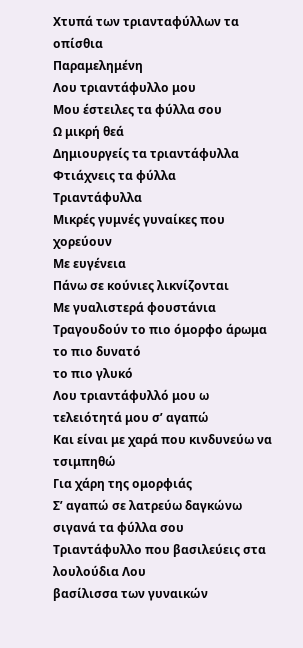Χτυπά των τριανταφύλλων τα οπίσθια
Παραμελημένη
Λου τριαντάφυλλο μου
Μου έστειλες τα φύλλα σου
Ω μικρή θεά
Δημιουργείς τα τριαντάφυλλα
Φτιάχνεις τα φύλλα
Τριαντάφυλλα
Μικρές γυμνές γυναίκες που χορεύουν
Με ευγένεια
Πάνω σε κούνιες λικνίζονται
Με γυαλιστερά φουστάνια
Tραγουδούν το πιο όμορφο άρωμα το πιο δυνατό
το πιο γλυκό
Λου τριαντάφυλλό μου ω τελειότητά μου σ’ αγαπώ
Kαι είναι με χαρά που κινδυνεύω να τσιμπηθώ
Για χάρη της ομορφιάς
Σ’ αγαπώ σε λατρεύω δαγκώνω σιγανά τα φύλλα σου
Τριαντάφυλλο που βασιλεύεις στα λουλούδια Λου
βασίλισσα των γυναικών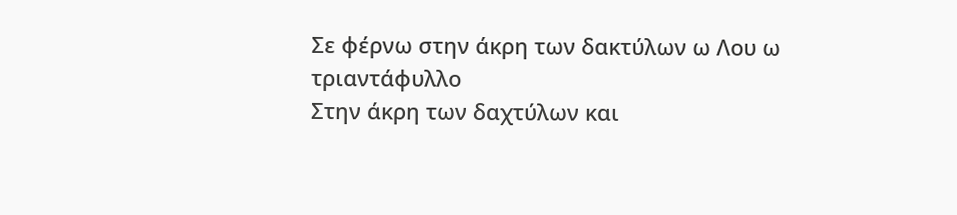Σε φέρνω στην άκρη των δακτύλων ω Λου ω
τριαντάφυλλο
Στην άκρη των δαχτύλων και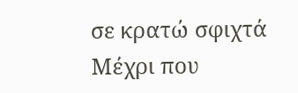σε κρατώ σφιχτά
Μέχρι που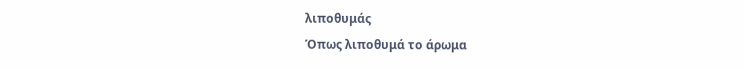λιποθυμάς
Όπως λιποθυμά το άρωμα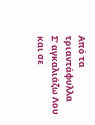Από τα τριαντάφυλλα
Σ’ αγκαλιάζω Λου και σε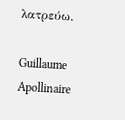λατρεύω.

Guillaume Apollinaire